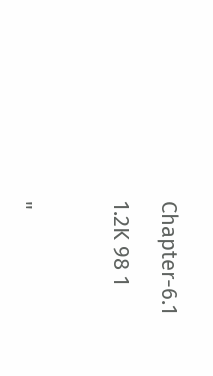Chapter-6.1

1.2K 98 1



"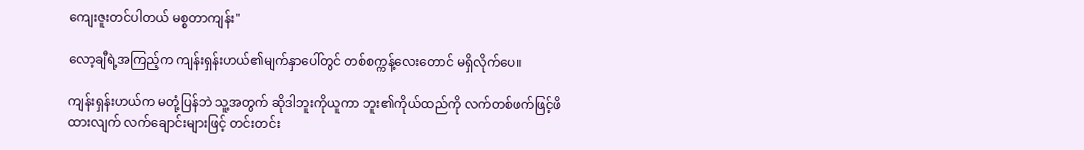ကျေးဇူးတင်ပါတယ် မစ္စတာကျန်း"

လော့ချီရဲ့အကြည့်က ကျန်းရှန်းဟယ်၏မျက်နှာပေါ်တွင် တစ်စက္ကန့်လေးတောင် မရှိလိုက်ပေ။

ကျန်းရှန်းဟယ်က မတုံ့ပြန်ဘဲ သူ့အတွက် ဆိုဒါဘူးကိုယူကာ ဘူး၏ကိုယ်ထည်ကို လက်တစ်ဖက်ဖြင့်ဖိထားလျက် လက်ချောင်းများဖြင့် တင်းတင်း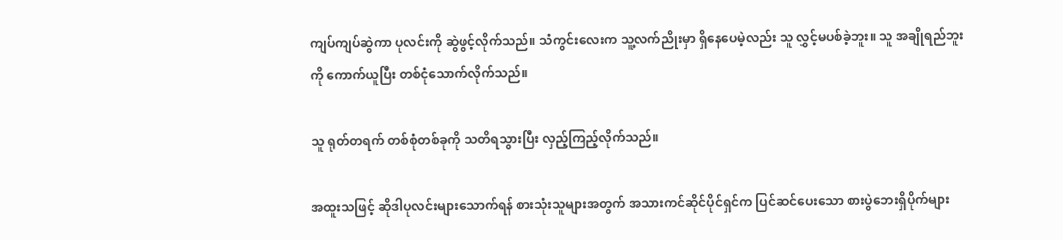ကျပ်ကျပ်ဆွဲကာ ပုလင်းကို ဆွဲဖွင့်လိုက်သည်။ သံကွင်းလေးက သူ့လက်ညိုးမှာ ရှိနေပေမဲ့လည်း သူ လွှင့်မပစ်ခဲ့ဘူး။ သူ အချိုရည်ဘူးကို ကောက်ယူပြီး တစ်ငုံသောက်လိုက်သည်။

သူ ရုတ်တရက် တစ်စုံတစ်ခုကို သတိရသွားပြီး လှည့်ကြည့်လိုက်သည်။

အထူးသဖြင့် ဆိုဒါပုလင်းများသောက်ရန် စားသုံးသူများအတွက် အသားကင်ဆိုင်ပိုင်ရှင်က ပြင်ဆင်ပေးသော စားပွဲဘေးရှိပိုက်များ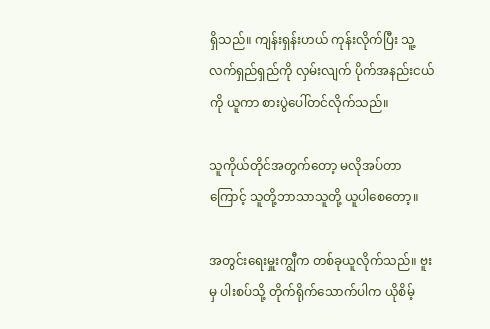ရှိသည်။ ကျန်းရှန်းဟယ် ကုန်းလိုက်ပြီး သူ့လက်ရှည်ရှည်ကို လှမ်းလျက် ပိုက်အနည်းငယ်ကို ယူကာ စားပွဲပေါ်တင်လိုက်သည်။

သူကိုယ်တိုင်အတွက်တော့ မလိုအပ်တာကြောင့် သူတို့ဘာသာသူတို့ ယူပါစေတော့။

အတွင်းရေးမှူးကျွီက တစ်ခုယူလိုက်သည်။ ဗူးမှ ပါးစပ်သို့ တိုက်ရိုက်သောက်ပါက ယိုစိမ့်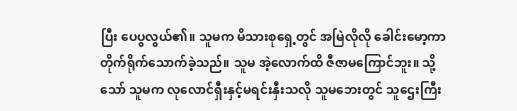ပြီး ပေပွလွယ်၏။ သူမက မိသားစုရှေ့တွင် အမြဲလိုလို ခေါင်းမော့ကာ တိုက်ရိုက်သောက်ခဲ့သည်။ သူမ အဲ့လောက်ထိ ဇီဇာမကြောင်ဘူး။ သို့သော် သူမက လုလောင်ရှီးနှင့်မရင်းနှီးသလို သူမဘေးတွင် သူဌေးကြီး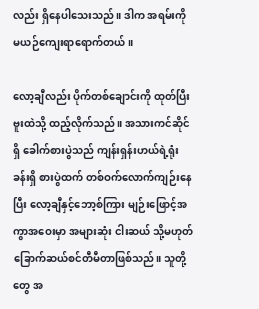လည်း ရှိနေပါသေးသည်။ ဒါက အရမ်းကို မယဉ်ကျေးရာရောက်တယ်။

လော့ချီလည်း ပိုက်တစ်ချောင်းကို ထုတ်ပြီး ဗူးထဲသို့ ထည့်လိုက်သည်။ အသားကင်ဆိုင်ရှိ ခေါက်စားပွဲသည် ကျန်းရှန်းဟယ်ရဲ့ရုံးခန်းရှိ စားပွဲထက် တစ်ဝက်လောက်ကျဉ်းနေပြီး လော့ချီနှင့်ဘော့စ်ကြား မျဉ်းဖြောင့်အကွာအဝေးမှာ အများဆုံး ငါးဆယ် သို့မဟုတ် ခြောက်ဆယ်စင်တီမီတာဖြစ်သည်။ သူတို့တွေ အ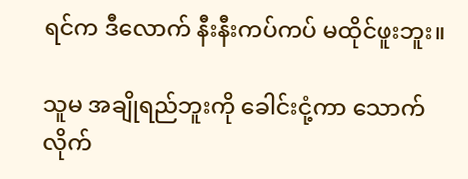ရင်က ဒီလောက် နီးနီးကပ်ကပ် မထိုင်ဖူးဘူး။

သူမ အချိုရည်ဘူးကို ခေါင်းငုံ့ကာ သောက်လိုက်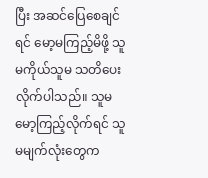ပြီး အဆင်ပြေစေချင်ရင် မော့မကြည့်မိဖို့ သူမကိုယ်သူမ သတိပေးလိုက်ပါသည်။ သူမ မော့ကြည့်လိုက်ရင် သူမမျက်လုံးတွေက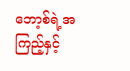ဘော့စ်ရဲ့အကြည့်နှင့်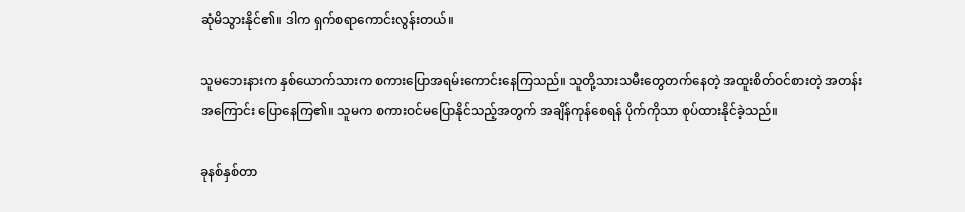ဆုံမိသွားနိုင်၏။ ဒါက ရှက်စရာကောင်းလွန်းတယ်။

သူမဘေးနားက နှစ်ယောက်သားက စကားပြောအရမ်းကောင်းနေကြသည်။ သူတို့သားသမီးတွေတက်နေတဲ့ အထူးစိတ်ဝင်စားတဲ့ အတန်းအကြောင်း ပြောနေကြ၏။ သူမက စကားဝင်မပြောနိုင်သည့်အတွက် အချိန်ကုန်စေရန် ပိုက်ကိုသာ စုပ်ထားနိုင်ခဲ့သည်။

ခုနစ်နှစ်တာ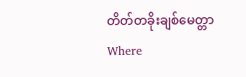တိတ်တခိုးချစ်မေတ္တာ Where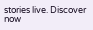stories live. Discover now